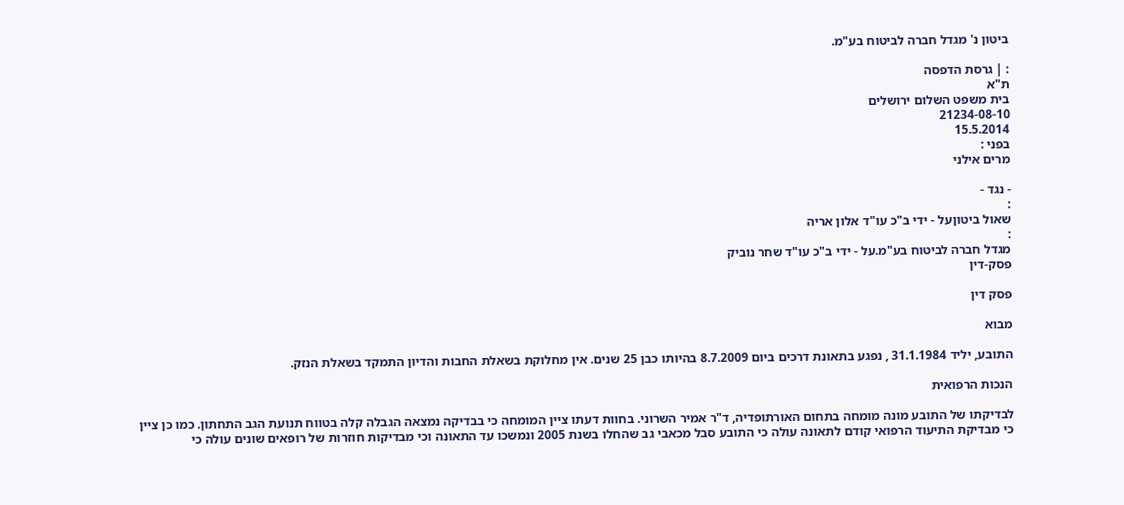ביטון נ' מגדל חברה לביטוח בע"מ.

: | גרסת הדפסה
ת"א
בית משפט השלום ירושלים
21234-08-10
15.5.2014
בפני :
מרים אילני

- נגד -
:
שאול ביטוןעל - ידי ב"כ עו"ד אלון אריה
:
מגדל חברה לביטוח בע"מ.על - ידי ב"כ עו"ד שחר נוביק
פסק-דין

פסק דין

מבוא

התובע, יליד 31.1.1984 , נפגע בתאונת דרכים ביום 8.7.2009 בהיותו כבן 25 שנים. אין מחלוקת בשאלת החבות והדיון התמקד בשאלת הנזק.

הנכות הרפואית

לבדיקתו של התובע מונה מומחה בתחום האורתופדיה, ד"ר אמיר השרוני. בחוות דעתו ציין המומחה כי בבדיקה נמצאה הגבלה קלה בטווח תנועת הגב התחתון. כמו כן ציין כי מבדיקת התיעוד הרפואי קודם לתאונה עולה כי התובע סבל מכאבי גב שהחלו בשנת 2005 ונמשכו עד התאונה וכי מבדיקות חוזרות של רופאים שונים עולה כי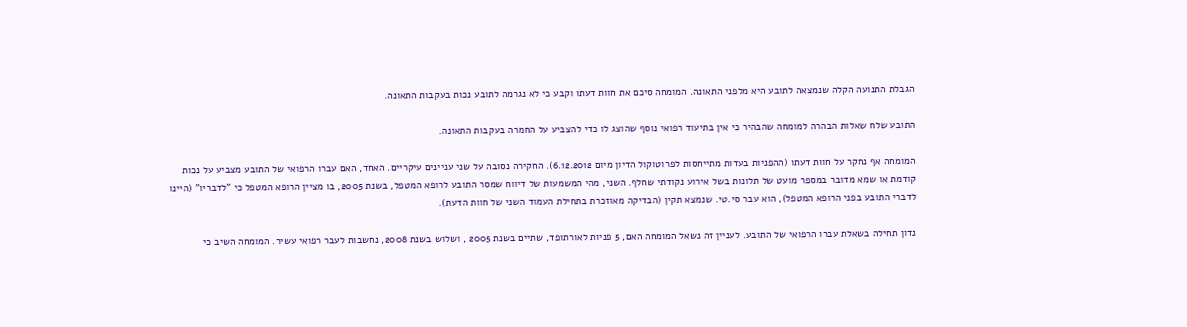הגבלת התנועה הקלה שנמצאה לתובע היא מלפני התאונה. המומחה סיכם את חוות דעתו וקבע כי לא נגרמה לתובע נכות בעקבות התאונה.

התובע שלח שאלות הבהרה למומחה שהבהיר כי אין בתיעוד רפואי נוסף שהוצג לו כדי להצביע על החמרה בעקבות התאונה.

המומחה אף נחקר על חוות דעתו (ההפניות בעדות מתייחסות לפרוטוקול הדיון מיום 6.12.2012). החקירה נסובה על שני עניינים עיקריים. האחד, האם עברו הרפואי של התובע מצביע על נכות קודמת או שמא מדובר במספר מועט של תלונות בשל אירוע נקודתי שחלף. השני, מהי המשמעות של דיווח שמסר התובע לרופא המטפל, בשנת 2005, בו מציין הרופא המטפל כי "לדבריו" (היינו לדברי התובע בפני הרופא המטפל), הוא עבר סי.טי. שנמצא תקין (הבדיקה מאוזכרת בתחילת העמוד השני של חוות הדעת).

נדון תחילה בשאלת עברו הרפואי של התובע. לעניין זה נשאל המומחה האם, 5 פניות לאורתופד, שתיים בשנת 2005 , ושלוש בשנת 2008, נחשבות לעבר רפואי עשיר. המומחה השיב כי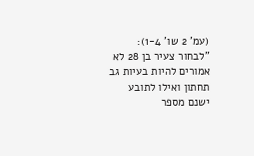(עמ' 2 שו' 1-4): "לבחור צעיר בן 28 לא אמורים להיות בעיות גב תחתון ואילו לתובע ישנם מספר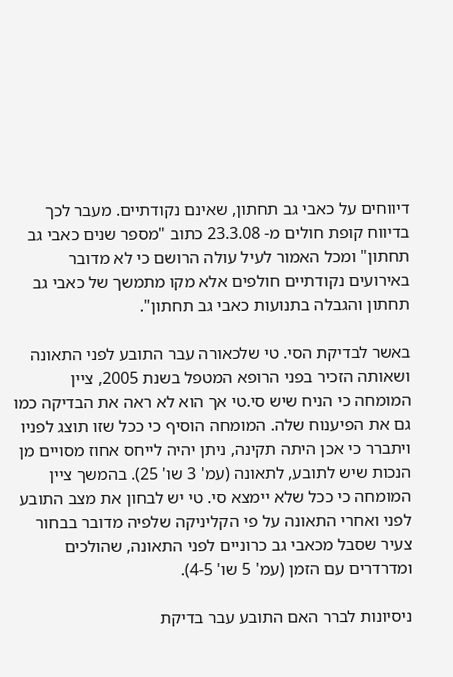דיווחים על כאבי גב תחתון, שאינם נקודתיים. מעבר לכך בדיווח קופת חולים מ- 23.3.08 כתוב "מספר שנים כאבי גב תחתון" ומכל האמור לעיל עולה הרושם כי לא מדובר באירועים נקודתיים חולפים אלא מקו מתמשך של כאבי גב תחתון והגבלה בתנועות כאבי גב תחתון".

באשר לבדיקת הסי. טי שלכאורה עבר התובע לפני התאונה ושאותה הזכיר בפני הרופא המטפל בשנת 2005, ציין המומחה כי הניח שיש סי.טי אך הוא לא ראה את הבדיקה כמו גם את הפיענוח שלה. המומחה הוסיף כי ככל שזו תוצג לפניו ויתברר כי אכן היתה תקינה, ניתן יהיה לייחס אחוז מסויים מן הנכות שיש לתובע, לתאונה (עמ' 3 שו' 25). בהמשך ציין המומחה כי ככל שלא יימצא סי. טי יש לבחון את מצב התובע לפני ואחרי התאונה על פי הקליניקה שלפיה מדובר בבחור צעיר שסבל מכאבי גב כרוניים לפני התאונה, שהולכים ומדרדרים עם הזמן (עמ' 5 שו' 4-5).

ניסיונות לברר האם התובע עבר בדיקת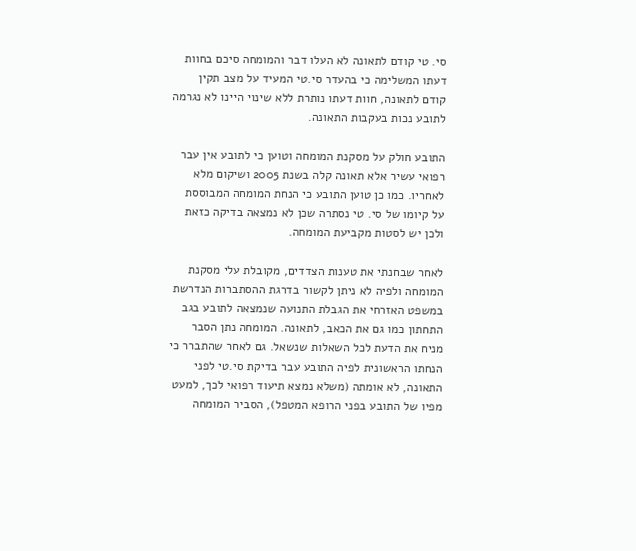סי. טי קודם לתאונה לא העלו דבר והמומחה סיכם בחוות דעתו המשלימה כי בהעדר סי.טי המעיד על מצב תקין קודם לתאונה, חוות דעתו נותרת ללא שינוי היינו לא נגרמה לתובע נכות בעקבות התאונה.

התובע חולק על מסקנת המומחה וטוען כי לתובע אין עבר רפואי עשיר אלא תאונה קלה בשנת 2005 ושיקום מלא לאחריו. כמו כן טוען התובע כי הנחת המומחה המבוססת על קיומו של סי. טי נסתרה שכן לא נמצאה בדיקה כזאת ולכן יש לסטות מקביעת המומחה.

לאחר שבחנתי את טענות הצדדים, מקובלת עלי מסקנת המומחה ולפיה לא ניתן לקשור בדרגת ההסתברות הנדרשת במשפט האזרחי את הגבלת התנועה שנמצאה לתובע בגב התחתון כמו גם את הכאב, לתאונה. המומחה נתן הסבר מניח את הדעת לכל השאלות שנשאל. גם לאחר שהתברר כי הנחתו הראשונית לפיה התובע עבר בדיקת סי.טי לפני התאונה, לא אומתה (משלא נמצא תיעוד רפואי לכך, למעט מפיו של התובע בפני הרופא המטפל), הסביר המומחה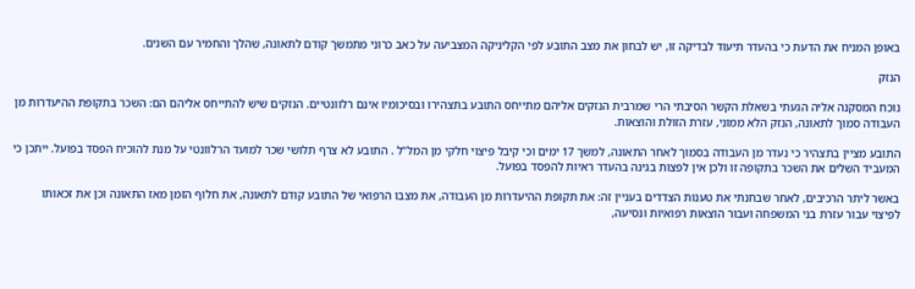באופן המניח את הדעת כי בהעדר תיעוד לבדיקה זו, יש לבחון את מצב התובע לפי הקליניקה המצביעה על כאב כרוני מתמשך קודם לתאונה, שהלך והחמיר עם השנים.

הנזק

נוכח המסקנה אליה הגעתי בשאלת הקשר הסיבתי הרי שמרבית הנזקים אליהם מתייחס התובע בתצהירו ובסיכומיו אינם רלוונטיים. הנזקים שיש להתייחס אליהם הם: השכר בתקופת ההיעדרות מן העבודה סמוך לתאונה, הנזק הלא ממוני, עזרת הזולת והוצאות.

התובע מציין בתצהיר כי נעדר מן העבודה בסמוך לאחר התאונה, למשך 17 ימים וכי קיבל פיצוי חלקי מן המל"ל . התובע לא צרף תלושי שכר למועד הרלוונטי על מנת להוכיח הפסד בפועל. ייתכן כי המעביד השלים את השכר בתקופה זו ולכן אין לפצות בגינה בהעדר ראיות להפסד בפועל.

באשר ליתר הרכיבים, לאחר שבחנתי את טענות הצדדים בעניין זה: את תקופת ההיעדרות מן העבודה, את מצבו הרפואי של התובע קודם לתאונה, את חלוף הזמן מאז התאונה וכן את זכאותו לפיצוי עבור עזרת בני המשפחה ועבור הוצאות רפואיות ונסיעה,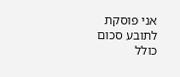אני פוסקת לתובע סכום כולל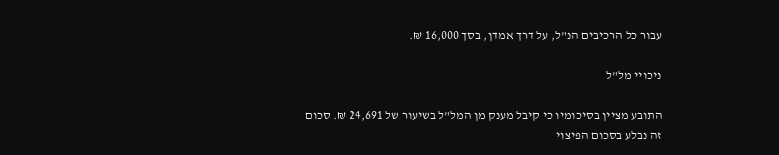עבור כל הרכיבים הנ"ל, על דרך אמדן, בסך 16,000 ₪.

ניכויי מל"ל

התובע מציין בסיכומיו כי קיבל מענק מן המל"ל בשיעור של 24,691 ₪. סכום זה נבלע בסכום הפיצוי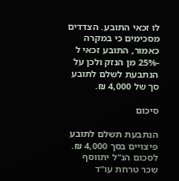לו זכאי התובע. הצדדים מסכימים כי במקרה כאמור, התובע זכאי ל -25% מן הנזק ולכן על הנתבעת לשלם לתובע סך של 4,000 ₪.

סיכום

הנתבעת תשלם לתובע פיצויים בסך 4,000 ₪. לסכום הנ"ל יתווסף שכר טרחת עו"ד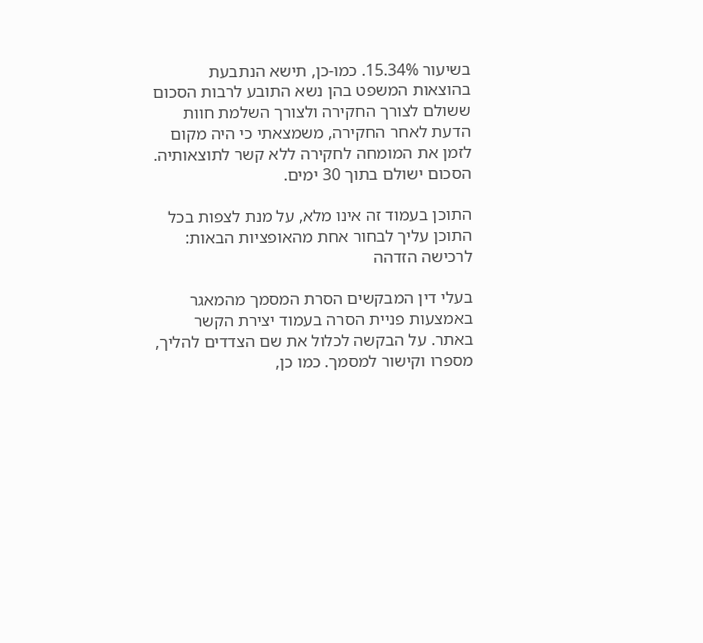בשיעור 15.34%. כמו-כן, תישא הנתבעת בהוצאות המשפט בהן נשא התובע לרבות הסכום ששולם לצורך החקירה ולצורך השלמת חוות הדעת לאחר החקירה, משמצאתי כי היה מקום לזמן את המומחה לחקירה ללא קשר לתוצאותיה. הסכום ישולם בתוך 30 ימים.

התוכן בעמוד זה אינו מלא, על מנת לצפות בכל התוכן עליך לבחור אחת מהאופציות הבאות:
לרכישה הזדהה

בעלי דין המבקשים הסרת המסמך מהמאגר באמצעות פניית הסרה בעמוד יצירת הקשר באתר. על הבקשה לכלול את שם הצדדים להליך, מספרו וקישור למסמך. כמו כן,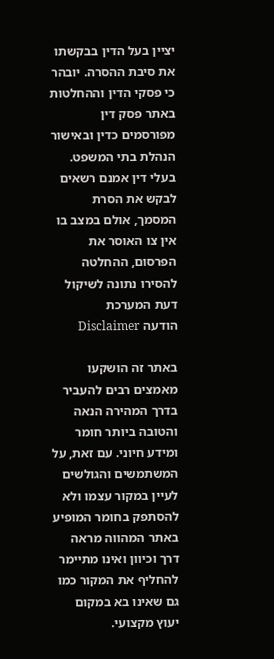יציין בעל הדין בבקשתו את סיבת ההסרה. יובהר כי פסקי הדין וההחלטות באתר פסק דין מפורסמים כדין ובאישור הנהלת בתי המשפט. בעלי דין אמנם רשאים לבקש את הסרת המסמך, אולם במצב בו אין צו האוסר את הפרסום, ההחלטה להסירו נתונה לשיקול דעת המערכת
הודעה Disclaimer

באתר זה הושקעו מאמצים רבים להעביר בדרך המהירה הנאה והטובה ביותר חומר ומידע חיוני. עם זאת, על המשתמשים והגולשים לעיין במקור עצמו ולא להסתפק בחומר המופיע באתר המהווה מראה דרך וכיוון ואינו מתיימר להחליף את המקור כמו גם שאינו בא במקום יעוץ מקצועי.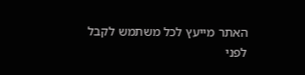האתר מייעץ לכל משתמש לקבל לפני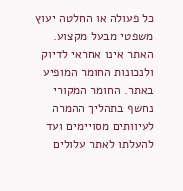כל פעולה או החלטה יעוץ משפטי מבעל מקצוע. האתר אינו אחראי לדיוק ולנכונות החומר המופיע באתר. החומר המקורי נחשף בתהליך ההמרה לעיוותים מסויימים ועד להעלתו לאתר עלולים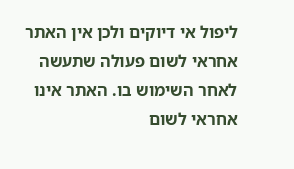ליפול אי דיוקים ולכן אין האתר אחראי לשום פעולה שתעשה לאחר השימוש בו. האתר אינו אחראי לשום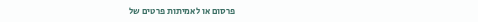פרסום או לאמיתות פרטים של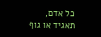כל אדם, תאגיד או גוף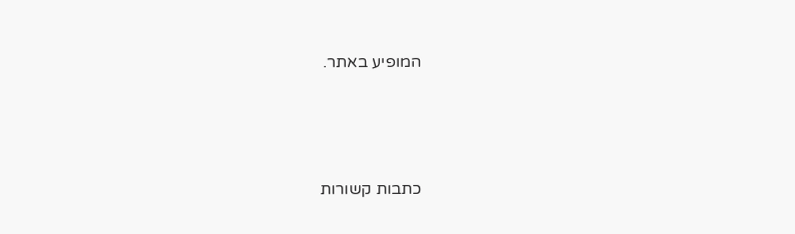המופיע באתר.




כתבות קשורות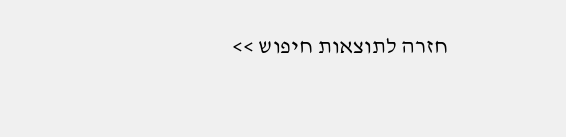חזרה לתוצאות חיפוש >>